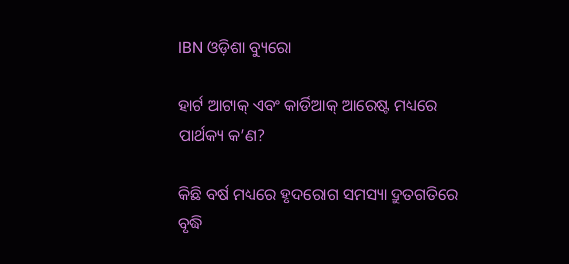IBN ଓଡ଼ିଶା ବ୍ୟୁରୋ

ହାର୍ଟ ଆଟାକ୍ ଏବଂ କାର୍ଡିଆକ୍ ଆରେଷ୍ଟ ମଧ୍ୟରେ ପାର୍ଥକ୍ୟ କ’ଣ?

କିଛି ବର୍ଷ ମଧ୍ୟରେ ହୃଦରୋଗ ସମସ୍ୟା ଦ୍ରୁତଗତିରେ ବୃଦ୍ଧି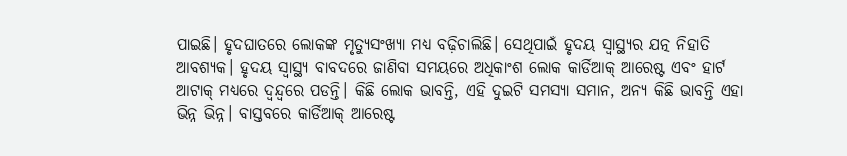ପାଇଛି। ହୃଦଘାତରେ ଲୋକଙ୍କ ମୃତ୍ୟୁସଂଖ୍ୟା ମଧ୍ୟ ବଢ଼ିଚାଲିଛି। ସେଥିପାଇଁ ହୃଦୟ ସ୍ୱାସ୍ଥ୍ୟର ଯତ୍ନ ନିହାତି ଆବଶ୍ୟକ। ହୃଦୟ ସ୍ୱାସ୍ଥ୍ୟ ବାବଦରେ ଜାଣିବା ସମୟରେ ଅଧିକାଂଶ ଲୋକ କାର୍ଡିଆକ୍ ଆରେଷ୍ଟ ଏବଂ ହାର୍ଟ ଆଟାକ୍ ମଧ୍ୟରେ ଦ୍ୱନ୍ଦ୍ୱରେ ପଡନ୍ତି। କିଛି ଲୋକ ଭାବନ୍ତି, ଏହି ଦୁଇଟି ସମସ୍ୟା ସମାନ, ଅନ୍ୟ କିଛି ଭାବନ୍ତି ଏହା ଭିନ୍ନ ଭିନ୍ନ। ବାସ୍ତବରେ କାର୍ଡିଆକ୍ ଆରେଷ୍ଟ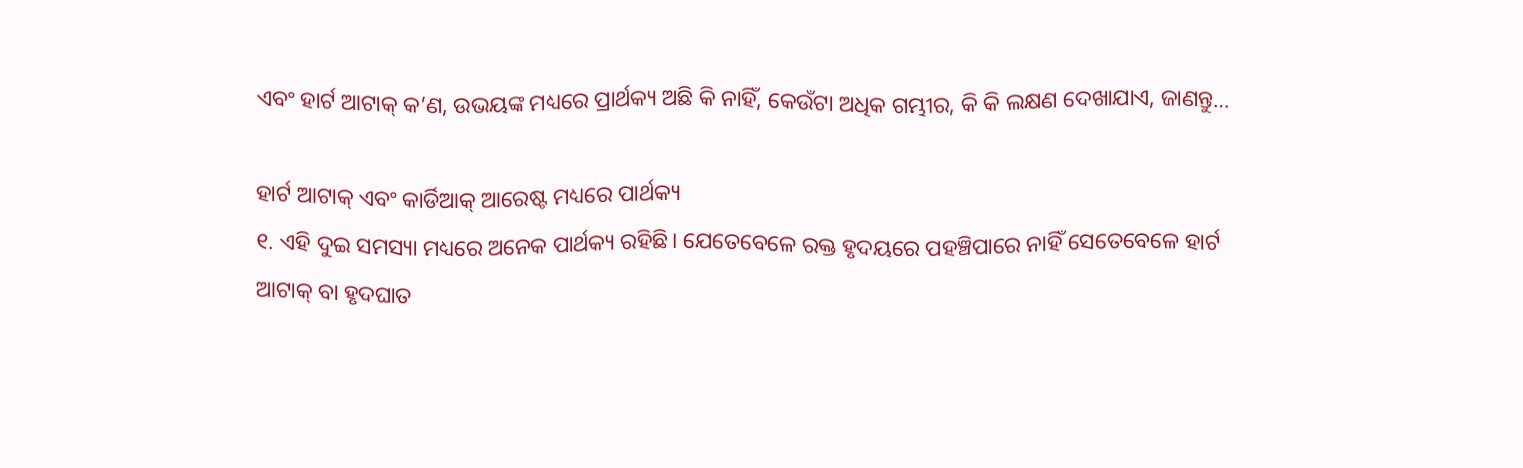ଏବଂ ହାର୍ଟ ଆଟାକ୍ କ’ଣ, ଉଭୟଙ୍କ ମଧ୍ୟରେ ପ୍ରାର୍ଥକ୍ୟ ଅଛି କି ନାହିଁ, କେଉଁଟା ଅଧିକ ଗମ୍ଭୀର, କି କି ଲକ୍ଷଣ ଦେଖାଯାଏ, ଜାଣନ୍ତୁ…

ହାର୍ଟ ଆଟାକ୍ ଏବଂ କାର୍ଡିଆକ୍ ଆରେଷ୍ଟ ମଧ୍ୟରେ ପାର୍ଥକ୍ୟ
୧. ଏହି ଦୁଇ ସମସ୍ୟା ମଧ୍ୟରେ ଅନେକ ପାର୍ଥକ୍ୟ ରହିଛି। ଯେତେବେଳେ ରକ୍ତ ହୃଦୟରେ ପହଞ୍ଚିପାରେ ନାହିଁ ସେତେବେଳେ ହାର୍ଟ ଆଟାକ୍ ବା ହୃଦଘାତ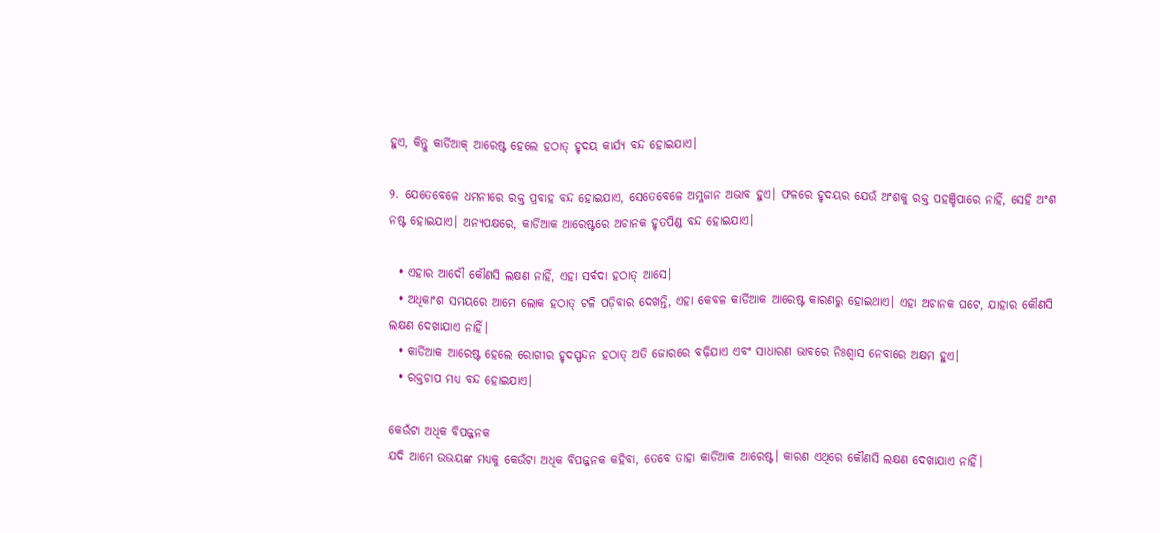ହୁଏ, କିନ୍ତୁ କାର୍ଡିଆକ୍ ଆରେଷ୍ଟ ହେଲେ ହଠାତ୍ ହୃଦୟ କାର୍ଯ୍ୟ ବନ୍ଦ ହୋଇଯାଏ।

୨. ଯେତେବେଳେ ଧମନୀରେ ରକ୍ତ ପ୍ରବାହ ବନ୍ଦ ହୋଇଯାଏ, ସେତେବେଳେ ଅମ୍ଳଜାନ ଅଭାବ ହୁଏ। ଫଳରେ ହୃଦୟର ଯେଉଁ ଅଂଶକୁ ରକ୍ତ ପହଞ୍ଚିପାରେ ନାହିଁ, ସେହି ଅଂଶ ନଷ୍ଟ ହୋଇଯାଏ। ଅନ୍ୟପକ୍ଷରେ, କାର୍ଡିଆକ ଆରେଷ୍ଟରେ ଅଚାନକ ହୃତପିଣ୍ଡ ବନ୍ଦ ହୋଇଯାଏ।

  • ଏହାର ଆଦୌ କୌଣସି ଲକ୍ଷଣ ନାହିଁ, ଏହା ସର୍ବଦା ହଠାତ୍ ଆସେ।
  • ଅଧିକାଂଶ ସମୟରେ ଆମେ ଲୋକ ହଠାତ୍ ଟଳି ପଡ଼ିବାର ଦେଖନ୍ତି, ଏହା କେବଳ କାର୍ଡିଆକ ଆରେଷ୍ଟ କାରଣରୁ ହୋଇଥାଏ। ଏହା ଅଚାନକ ଘଟେ, ଯାହାର କୌଣସି ଲକ୍ଷଣ ଦେଖାଯାଏ ନାହିଁ।
  • କାର୍ଡିଆକ ଆରେଷ୍ଟ ହେଲେ ରୋଗୀର ହୃଦସ୍ପନ୍ଦନ ହଠାତ୍ ଅତି ଜୋରରେ ବଢ଼ିଯାଏ ଏବଂ ସାଧାରଣ ଭାବରେ ନିଃଶ୍ୱାସ ନେବାରେ ଅକ୍ଷମ ହୁଏ।
  • ରକ୍ତଚାପ ମଧ୍ୟ ବନ୍ଦ ହୋଇଯାଏ।

କେଉଁଟା ଅଧିକ ବିପଜ୍ଜନକ
ଯଦି ଆମେ ଉଭୟଙ୍କ ମଧ୍ୟକୁ କେଉଁଟା ଅଧିକ ବିପଜ୍ଜନକ କହିବା, ତେବେ ତାହା କାର୍ଡିଆକ ଆରେଷ୍ଟ। କାରଣ ଏଥିରେ କୌଣସି ଲକ୍ଷଣ ଦେଖାଯାଏ ନାହିଁ।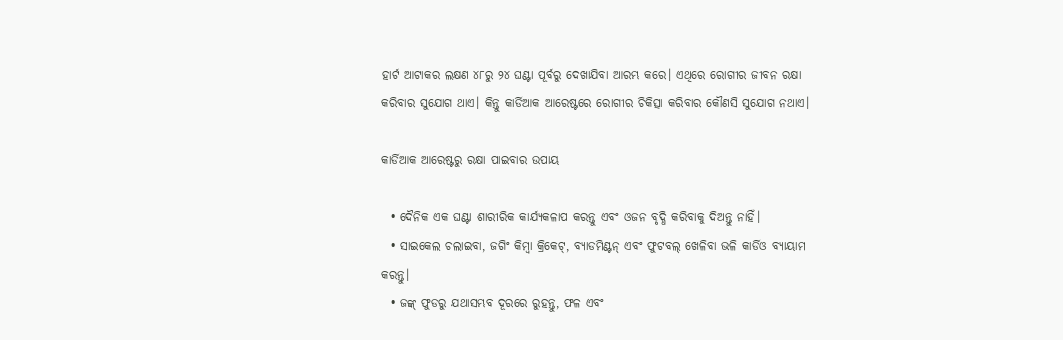ହାର୍ଟ ଆଟାକର ଲକ୍ଷଣ ୪୮ରୁ ୨୪ ଘଣ୍ଟା ପୂର୍ବରୁ ଦେଖାଯିବା ଆରମ୍ଭ କରେ। ଏଥିରେ ରୋଗୀର ଜୀବନ ରକ୍ଷା କରିବାର ସୁଯୋଗ ଥାଏ। କିନ୍ତୁ କାର୍ଡିଆକ ଆରେଷ୍ଟରେ ରୋଗୀର ଚିକିତ୍ସା କରିବାର କୌଣସି ସୁଯୋଗ ନଥାଏ।

କାର୍ଡିଆକ ଆରେଷ୍ଟରୁ ରକ୍ଷା ପାଇବାର ଉପାୟ

  • ଦୈନିକ ଏକ ଘଣ୍ଟା ଶାରୀରିକ କାର୍ଯ୍ୟକଳାପ କରନ୍ତୁ ଏବଂ ଓଜନ ବୃଦ୍ଧି କରିବାକୁ ଦିଅନ୍ତୁ ନାହିଁ।
  • ସାଇକେଲ ଚଲାଇବା, ଜଗିଂ କିମ୍ବା କ୍ରିକେଟ୍, ବ୍ୟାଡମିଣ୍ଟନ୍ ଏବଂ ଫୁଟବଲ୍ ଖେଳିବା ଭଳି କାର୍ଡିଓ ବ୍ୟାୟାମ କରନ୍ତୁ।
  • ଜଙ୍କ୍ ଫୁଡରୁ ଯଥାସମ୍ଭବ ଦୂରରେ ରୁହନ୍ତୁ, ଫଳ ଏବଂ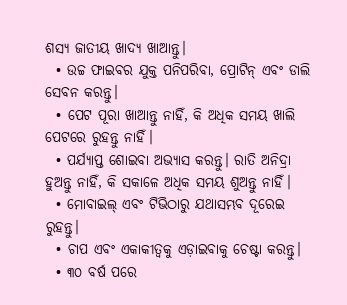ଶସ୍ୟ ଜାତୀୟ ଖାଦ୍ୟ ଖାଆନ୍ତୁ।
  • ଉଚ୍ଚ ଫାଇବର ଯୁକ୍ତ ପନିପରିବା, ପ୍ରୋଟିନ୍ ଏବଂ ଡାଲି ସେବନ କରନ୍ତୁ।
  • ପେଟ ପୂରା ଖାଆନ୍ତୁ ନାହିଁ, କି ଅଧିକ ସମୟ ଖାଲି ପେଟରେ ରୁହନ୍ତୁ ନାହିଁ।
  • ପର୍ଯ୍ୟାପ୍ତ ଶୋଇବା ଅଭ୍ୟାସ କରନ୍ତୁ। ରାତି ଅନିଦ୍ରା ହୁଅନ୍ତୁ ନାହିଁ, କି ସକାଳେ ଅଧିକ ସମୟ ଶୁଅନ୍ତୁ ନାହିଁ।
  • ମୋବାଇଲ୍ ଏବଂ ଟିଭିଠାରୁ ଯଥାସମ୍ଭବ ଦୂରେଇ ରୁହନ୍ତୁ।
  • ଚାପ ଏବଂ ଏକାକୀତ୍ୱକୁ ଏଡ଼ାଇବାକୁ ଚେଷ୍ଟା କରନ୍ତୁ।
  • ୩୦ ବର୍ଷ ପରେ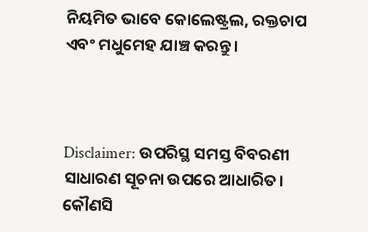ନିୟମିତ ଭାବେ କୋଲେଷ୍ଟ୍ରଲ, ରକ୍ତଚାପ ଏବଂ ମଧୁମେହ ଯାଞ୍ଚ କରନ୍ତୁ।



Disclaimer: ଉପରିସ୍ଥ ସମସ୍ତ ବିବରଣୀ ସାଧାରଣ ସୂଚନା ଉପରେ ଆଧାରିତ। କୌଣସି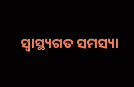ସ୍ୱାସ୍ଥ୍ୟଗତ ସମସ୍ୟା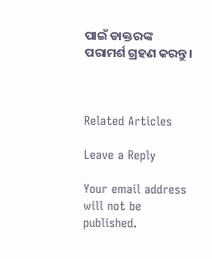ପାଇଁ ଡାକ୍ତରଙ୍କ ପରାମର୍ଶ ଗ୍ରହଣ କରନ୍ତୁ।



Related Articles

Leave a Reply

Your email address will not be published.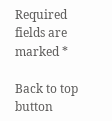Required fields are marked *

Back to top button